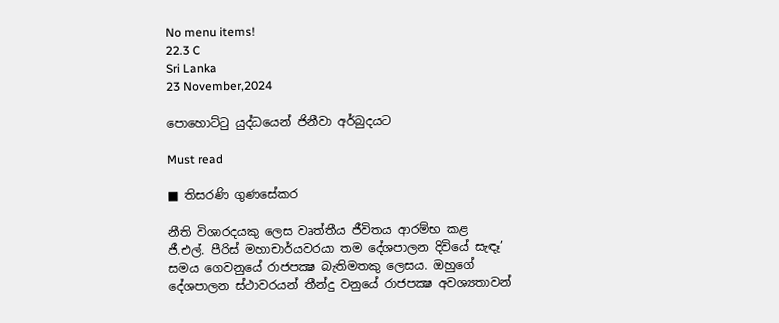No menu items!
22.3 C
Sri Lanka
23 November,2024

පොහොට්ටු යුද්ධයෙන් ජිනීවා අර්බුදයට

Must read

■ තිසරණි ගුණසේකර

නීති විශාරදයකු ලෙස වෘත්තීය ජීවිතය ආරම්භ කළ ජී.එල්. පීරිස් මහාචාර්යවරයා තම දේශපාලන දිවියේ සැඳෑ’ සමය ගෙවනුයේ රාජපක්‍ෂ බැතිමතකු ලෙසය. ඔහුගේ දේශපාලන ස්ථාවරයන් තීන්දු වනුයේ රාජපක්‍ෂ අවශ්‍යතාවන්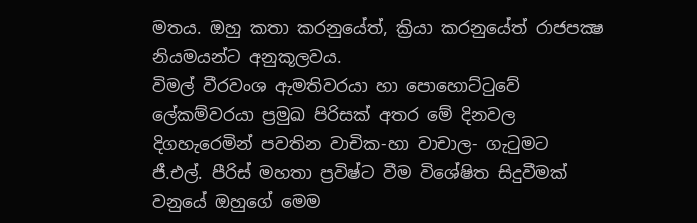මතය. ඔහු කතා කරනුයේත්, ක්‍රියා කරනුයේත් රාජපක්‍ෂ නියමයන්ට අනුකූලවය.
විමල් වීරවංශ ඇමතිවරයා හා පොහොට්ටුවේ ලේකම්වරයා ප්‍රමුඛ පිරිසක් අතර මේ දිනවල දිගහැරෙමින් පවතින වාචික-හා වාචාල- ගැටුමට ජී.එල්. පීරිස් මහතා ප්‍රවිෂ්ට වීම විශේෂිත සිදුවීමක් වනුයේ ඔහුගේ මෙම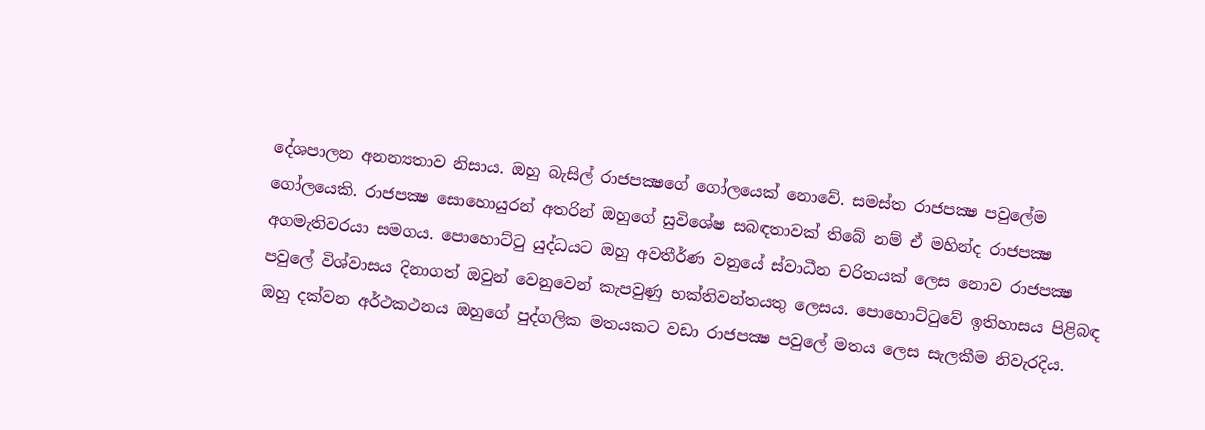දේශපාලන අනන්‍යතාව නිසාය. ඔහු බැසිල් රාජපක්‍ෂගේ ගෝලයෙක් නොවේ. සමස්ත රාජපක්‍ෂ පවුලේම ගෝලයෙකි. රාජපක්‍ෂ සොහොයුරන් අතරින් ඔහුගේ සුවිශේෂ සබඳතාවක් තිබේ නම් ඒ මහින්ද රාජපක්‍ෂ අගමැතිවරයා සමගය. පොහොට්ටු යුද්ධයට ඔහු අවතීර්ණ වනුයේ ස්වාධීන චරිතයක් ලෙස නොව රාජපක්‍ෂ පවුලේ විශ්වාසය දිනාගත් ඔවුන් වෙනුවෙන් කැපවුණු භක්තිවන්තයතු ලෙසය. පොහොට්ටුවේ ඉතිහාසය පිළිබඳ ඔහු දක්වන අර්ථකථනය ඔහුගේ පුද්ගලික මතයකට වඩා රාජපක්‍ෂ පවුලේ මතය ලෙස සැලකීම නිවැරදිය.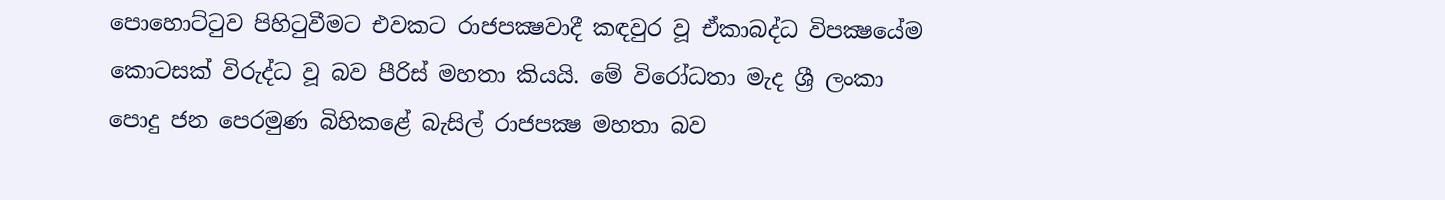පොහොට්ටුව පිහිටුවීමට එවකට රාජපක්‍ෂවාදී කඳවුර වූ ඒකාබද්ධ විපක්‍ෂයේම කොටසක් විරුද්ධ වූ බව පීරිස් මහතා කියයි. මේ විරෝධතා මැද ශ්‍රී ලංකා පොදු ජන පෙරමුණ බිහිකළේ බැසිල් රාජපක්‍ෂ මහතා බව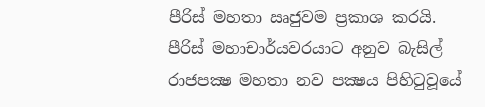පීරිස් මහතා ඍජුවම ප්‍රකාශ කරයි. පීරිස් මහාචාර්යවරයාට අනුව බැසිල් රාජපක්‍ෂ මහතා නව පක්‍ෂය පිහිටුවූයේ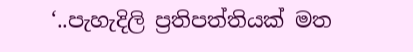‘..පැහැදිලි ප්‍රතිපත්තියක් මත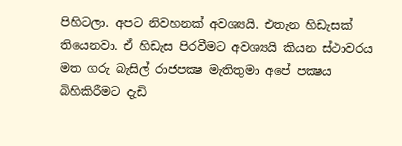පිහිටලා. අපට නිවහනක් අවශ්‍යයි. එතැන හිඩැසක් තියෙනවා. ඒ හිඩැස පිරවීමට අවශ්‍යයි කියන ස්ථාවරය මත ගරු බැසිල් රාජපක්‍ෂ මැතිතුමා අපේ පක්‍ෂය බිහිකිරීමට දැඩි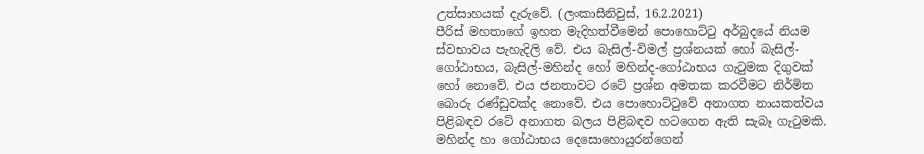උත්සාහයක් දැරුවේ. (ලංකාසීනිවුස්, 16.2.2021)
පීරිස් මහතාගේ ඉහත මැදිහත්වීමෙන් පොහොට්ටු අර්බුදයේ නියම ස්වභාවය පැහැදිලි වේ. එය බැසිල්-විමල් ප්‍රශ්නයක් හෝ බැසිල්-ගෝඨාභය, බැසිල්-මහින්ද හෝ මහින්ද-ගෝඨාභය ගැටුමක දිගුවක් හෝ නොවේ. එය ජනතාවට රටේ ප්‍රශ්න අමතක කරවීමට නිර්මිත බොරු රණ්ඩුවක්ද නොවේ. එය පොහොට්ටුවේ අනාගත නායකත්වය පිළිබඳව රටේ අනාගත බලය පිළිබඳව හටගෙන ඇති සැබෑ ගැටුමකි. මහින්ද හා ගෝඨාභය දෙසොහොයුරන්ගෙන්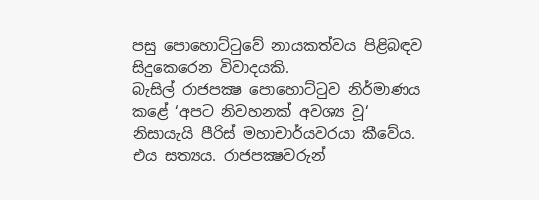පසු පොහොට්ටුවේ නායකත්වය පිළිබඳව සිදුකෙරෙන විවාදයකි.
බැසිල් රාජපක්‍ෂ පොහොට්ටුව නිර්මාණය කළේ ‘අපට නිවහනක් අවශ්‍ය වූ‘ නිසායැයි පීරිස් මහාචාර්යවරයා කීවේය. එය සත්‍යය. රාජපක්‍ෂවරුන්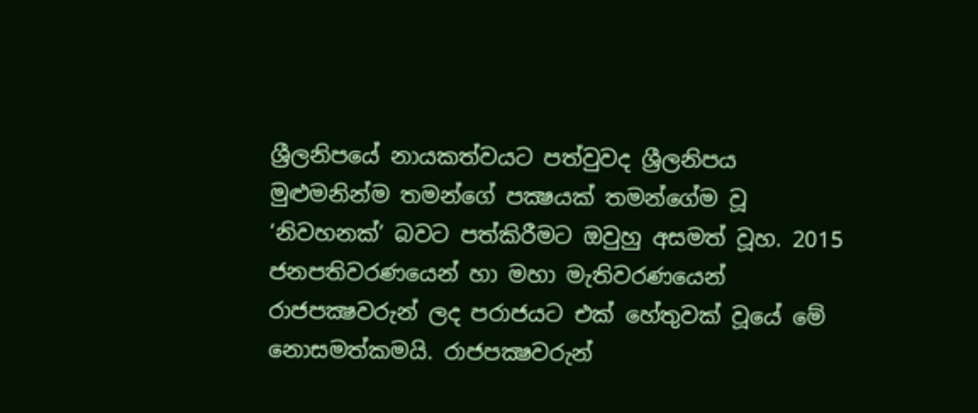ශ්‍රීලනිපයේ නායකත්වයට පත්වුවද ශ්‍රීලනිපය මුළුමනින්ම තමන්ගේ පක්‍ෂයක් තමන්ගේම වූ ‘නිවහනක්’ බවට පත්කිරීමට ඔවුහු අසමත් වූහ. 2015 ජනපතිවරණයෙන් හා මහා මැතිවරණයෙන් රාජපක්‍ෂවරුන් ලද පරාජයට එක් හේතුවක් වූයේ මේ නොසමත්කමයි. රාජපක්‍ෂවරුන්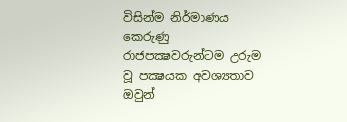විසින්ම නිර්මාණය කෙරුණු රාජපක්‍ෂවරුන්ටම උරුම වූ පක්‍ෂයක අවශ්‍යතාව ඔවුන්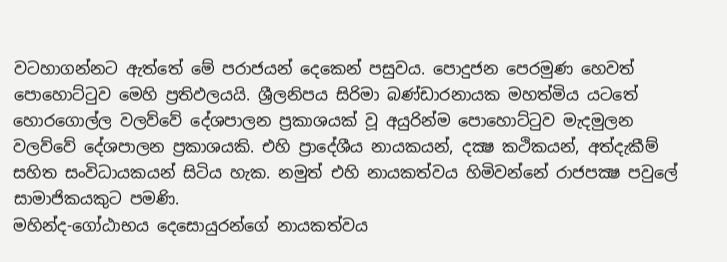වටහාගන්නට ඇත්තේ මේ පරාජයන් දෙකෙන් පසුවය. පොදුජන පෙරමුණ හෙවත් පොහොට්ටුව මෙහි ප්‍රතිඵලයයි. ශ්‍රීලනිපය සිරිමා බණ්ඩාරනායක මහත්මිය යටතේ හොරගොල්ල වලව්වේ දේශපාලන ප්‍රකාශයක් වූ අයුරින්ම පොහොට්ටුව මැදමුලන වලව්වේ දේශපාලන ප්‍රකාශයකි. එහි ප්‍රාදේශීය නායකයන්, දක්‍ෂ කථිකයන්, අත්දැකීම් සහිත සංවිධායකයන් සිටිය හැක. නමුත් එහි නායකත්වය හිමිවන්නේ රාජපක්‍ෂ පවුලේ සාමාජිකයකුට පමණි.
මහින්ද-ගෝඨාභය දෙසොයුරන්ගේ නායකත්වය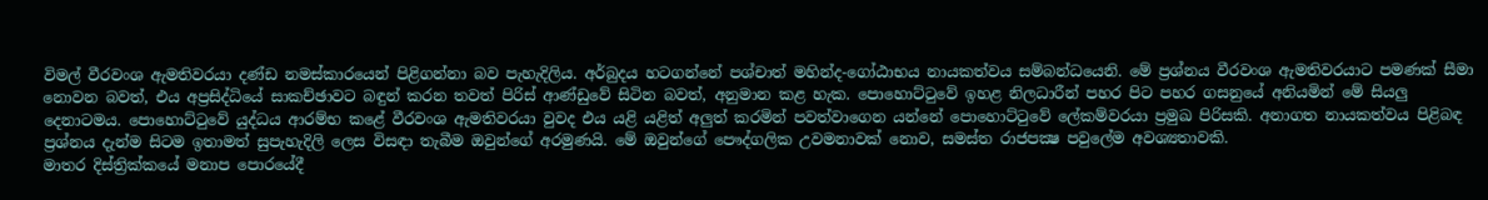විමල් වීරවංශ ඇමතිවරයා දණ්ඩ නමස්කාරයෙන් පිළිගන්නා බව පැහැදිලිය. අර්බුදය හටගන්නේ පශ්චාත් මහින්ද-ගෝඨාභය නායකත්වය සම්බන්ධයෙනි. මේ ප්‍රශ්නය වීරවංශ ඇමතිවරයාට පමණක් සීමා නොවන බවත්, එය අප්‍රසිද්ධියේ සාකච්ඡාවට බඳුන් කරන තවත් පිරිස් ආණ්ඩුවේ සිටින බවත්, අනුමාන කළ හැක. පොහොට්ටුවේ ඉහළ නිලධාරීන් පහර පිට පහර ගසනුයේ අනියමින් මේ සියලු දෙනාටමය. පොහොට්ටුවේ යුද්ධය ආරම්භ කළේ වීරවංශ ඇමතිවරයා වුවද එය යළි යළිත් අලුත් කරමින් පවත්වාගෙන යන්නේ පොහොට්ටුවේ ලේකම්වරයා ප්‍රමුඛ පිරිසකි. අනාගත නායකත්වය පිළිබඳ ප්‍රශ්නය දැන්ම සිටම ඉතාමත් සුපැහැදිලි ලෙස විසඳා තැබීම ඔවුන්ගේ අරමුණයි. මේ ඔවුන්ගේ පෞද්ගලික උවමනාවක් නොව, සමස්ත රාජපක්‍ෂ පවුලේම අවශ්‍යතාවකි.
මාතර දිස්ත්‍රික්කයේ මනාප පොරයේදී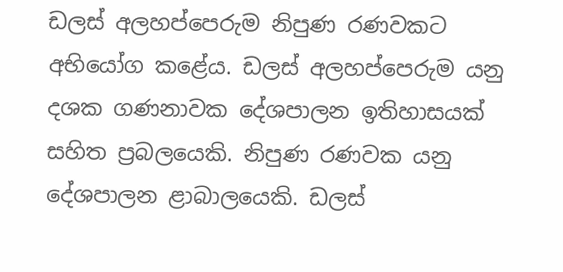ඩලස් අලහප්පෙරුම නිපුණ රණවකට අභියෝග කළේය. ඩලස් අලහප්පෙරුම යනු දශක ගණනාවක දේශපාලන ඉතිහාසයක් සහිත ප්‍රබලයෙකි. නිපුණ රණවක යනු දේශපාලන ළාබාලයෙකි. ඩලස්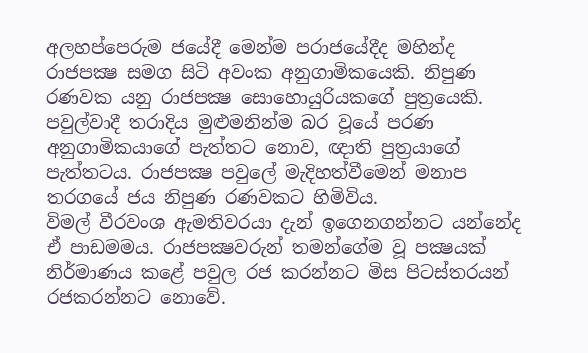අලහප්පෙරුම ජයේදී මෙන්ම පරාජයේදීද මහින්ද රාජපක්‍ෂ සමග සිටි අවංක අනුගාමිකයෙකි. නිපුණ රණවක යනු රාජපක්‍ෂ සොහොයුරියකගේ පුත්‍රයෙකි. පවුල්වාදී තරාදිය මුළුමනින්ම බර වූයේ පරණ අනුගාමිකයාගේ පැත්තට නොව, ඥාති පුත්‍රයාගේ පැත්තටය. රාජපක්‍ෂ පවුලේ මැදිහත්වීමෙන් මනාප තරගයේ ජය නිපුණ රණවකට හිමිවිය.
විමල් වීරවංශ ඇමතිවරයා දැන් ඉගෙනගන්නට යන්නේද ඒ පාඩමමය. රාජපක්‍ෂවරුන් තමන්ගේම වූ පක්‍ෂයක් නිර්මාණය කළේ පවුල රජ කරන්නට මිස පිටස්තරයන් රජකරන්නට නොවේ.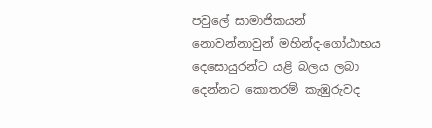පවුලේ සාමාජිකයන් නොවන්නාවුන් මහින්ද-ගෝඨාභය දෙසොයුරන්ට යළි බලය ලබා දෙන්නට කොතරම් කැඹුරුවද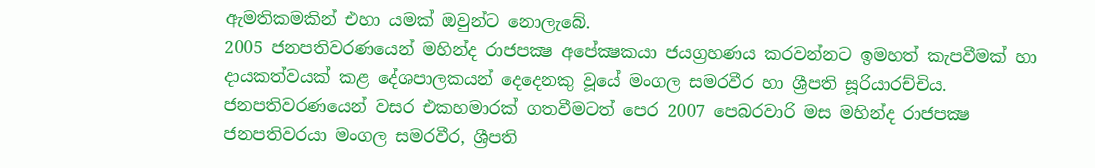ඇමතිකමකින් එහා යමක් ඔවුන්ට නොලැබේ.
2005 ජනපතිවරණයෙන් මහින්ද රාජපක්‍ෂ අපේක්‍ෂකයා ජයග්‍රහණය කරවන්නට ඉමහත් කැපවීමක් හා දායකත්වයක් කළ දේශපාලකයන් දෙදෙනකු වූයේ මංගල සමරවීර හා ශ්‍රීපති සූරියාරච්චිය. ජනපතිවරණයෙන් වසර එකහමාරක් ගතවීමටත් පෙර 2007 පෙබරවාරි මස මහින්ද රාජපක්‍ෂ ජනපතිවරයා මංගල සමරවීර, ශ්‍රීපති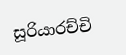සූරියාරච්චි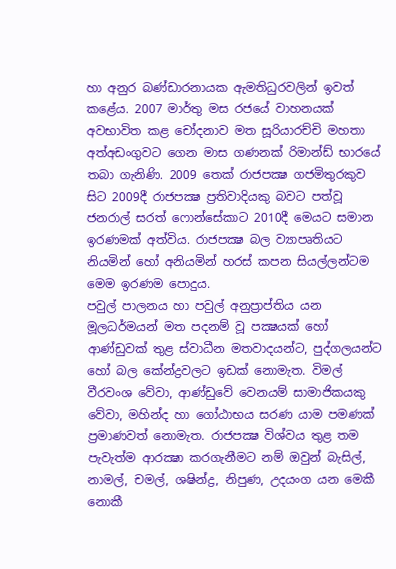හා අනුර බණ්ඩාරනායක ඇමතිධුරවලින් ඉවත් කළේය. 2007 මාර්තු මස රජයේ වාහනයක් අවභාවිත කළ චෝදනාව මත සූරියාරච්චි මහතා අත්අඩංගුවට ගෙන මාස ගණනක් රිමාන්ඩ් භාරයේ තබා ගැනිණි. 2009 තෙක් රාජපක්‍ෂ ගජමිතුරකුව සිට 2009දී රාජපක්‍ෂ ප්‍රතිවාදියකු බවට පත්වූ ජනරාල් සරත් ෆොන්සේකාට 2010දී මෙයට සමාන ඉරණමක් අත්විය. රාජපක්‍ෂ බල ව්‍යාපෘතියට නියමින් හෝ අනියමින් හරස් කපන සියල්ලන්ටම මෙම ඉරණම පොදුය.
පවුල් පාලනය හා පවුල් අනුප්‍රාප්තිය යන මූලධර්මයන් මත පදනම් වූ පක්‍ෂයක් හෝ ආණ්ඩුවක් තුළ ස්වාධීන මතවාදයන්ට, පුද්ගලයන්ට හෝ බල කේන්ද්‍රවලට ඉඩක් නොමැත. විමල් වීරවංශ වේවා, ආණ්ඩුවේ වෙනයම් සාමාජිකයකු වේවා, මහින්ද හා ගෝඨාභය සරණ යාම පමණක් ප්‍රමාණවත් නොමැත. රාජපක්‍ෂ විශ්වය තුළ තම පැවැත්ම ආරක්‍ෂා කරගැනීමට නම් ඔවුන් බැසිල්, නාමල්, චමල්, ශෂින්ද්‍ර, නිපුණ, උදයංග යන මෙකී නොකී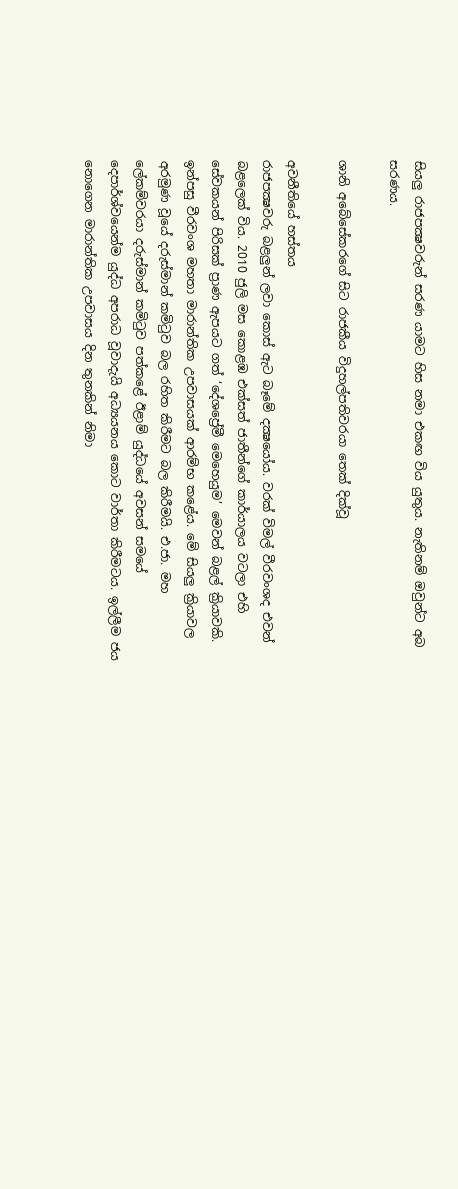සියලු රාජපක්‍ෂවරුන් සරණ යාමට හිස නමා එකඟ විය යුතුය. නැතිනම් ඔවුන්ට අබ සරණය.

ශානි අබේසේකරගේ සිට රාජකීය විදුහල්පතිවරයා තෙක් දික්වූ

අවනීතියේ හස්තය
රාජපක්‍ෂවරු බළලුන් ලවා කොස් ඇට බෑමේ දක්‍ෂයෝය. වරක් විමල් වීරවංශද එවන් බළලෙක් විය. 2010 ජුලි මස කොළඹ එක්සත් ජාතීන්ගේ කාර්යාලය වටලා එහි සේවකයන් පිරිසක් ප්‍රාණ ඇපයට ගත් ‘දේශප්‍රේමී මෙහෙයුම’ මෙවන් බළල් ක්‍රියාවකි. ඉන්පසු වීරවංශ මහතා මාරාන්තික උපවාසයක් ආරම්භ කළේය. මේ සියලු ක්‍රියාවල අරමුණ වූයේ දරුස්මාන් කමිටුව බල රහිත කිරීමට බල කිරීමයි. එ.ජා. මහ ලේකම්වරයා දරුස්මාන් කමිටුව පත්කළේ ඊළාම් යුද්ධයේ අවසන් සමයේ දෙපාර්ශ්වයෙන්ම යුද්ධ අපරාධ වූවාදැයි අධ්‍යයනය කොට වාර්තා කිරීමටය. ඉල්ලීම ජය නොගෙන මාරාන්තික උපවාසය දින තුනකින් නිමා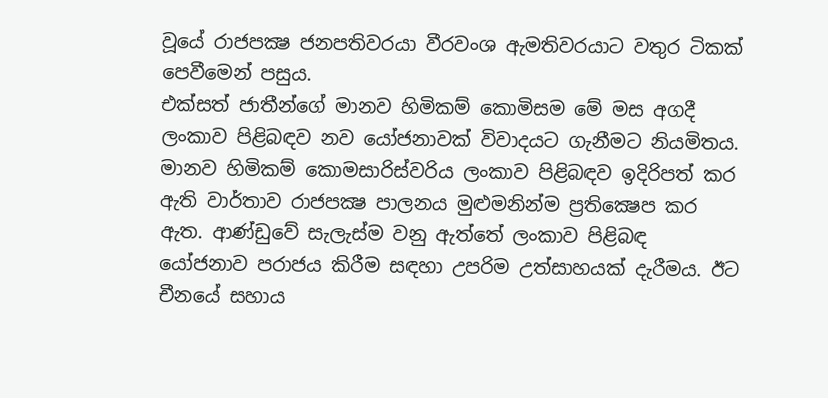වූයේ රාජපක්‍ෂ ජනපතිවරයා වීරවංශ ඇමතිවරයාට වතුර ටිකක් පෙවීමෙන් පසුය.
එක්සත් ජාතීන්ගේ මානව හිමිකම් කොමිසම මේ මස අගදී ලංකාව පිළිබඳව නව යෝජනාවක් විවාදයට ගැනීමට නියමිතය. මානව හිමිකම් කොමසාරිස්වරිය ලංකාව පිළිබඳව ඉදිරිපත් කර ඇති වාර්තාව රාජපක්‍ෂ පාලනය මුළුමනින්ම ප්‍රතික්‍ෂෙප කර ඇත. ආණ්ඩුවේ සැලැස්ම වනු ඇත්තේ ලංකාව පිළිබඳ යෝජනාව පරාජය කිරීම සඳහා උපරිම උත්සාහයක් දැරීමය. ඊට චීනයේ සහාය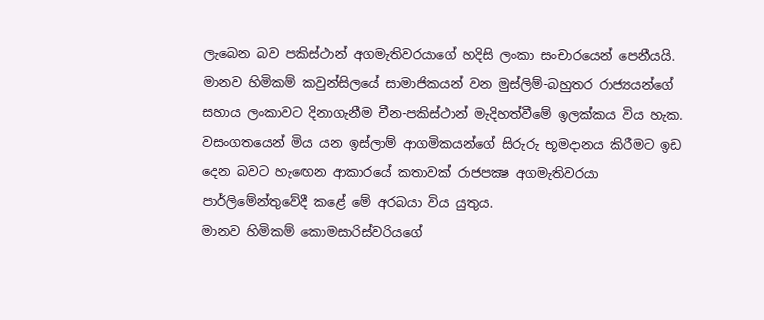ලැබෙන බව පකිස්ථාන් අගමැතිවරයාගේ හදිසි ලංකා සංචාරයෙන් පෙනීයයි. මානව හිමිකම් කවුන්සිලයේ සාමාජිකයන් වන මුස්ලිම්-බහුතර රාජ්‍යයන්ගේ සහාය ලංකාවට දිනාගැනීම චීන-පකිස්ථාන් මැදිහත්වීමේ ඉලක්කය විය හැක. වසංගතයෙන් මිය යන ඉස්ලාම් ආගමිකයන්ගේ සිරුරු භූමදානය කිරීමට ඉඩ දෙන බවට හැඟෙන ආකාරයේ කතාවක් රාජපක්‍ෂ අගමැතිවරයා පාර්ලිමේන්තුවේදී කළේ මේ අරබයා විය යුතුය.
මානව හිමිකම් කොමසාරිස්වරියගේ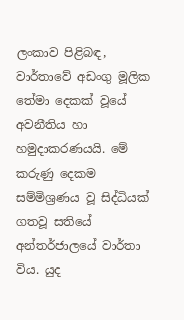ලංකාව පිළිබඳ, වාර්තාවේ අඩංගු මූලික තේමා දෙකක් වූයේ අවනීතිය හා හමුදාකරණයයි. මේ කරුණු දෙකම සම්මිශ්‍රණය වූ සිද්ධියක් ගතවූ සතියේ අන්තර්ජාලයේ වාර්තා විය. යුද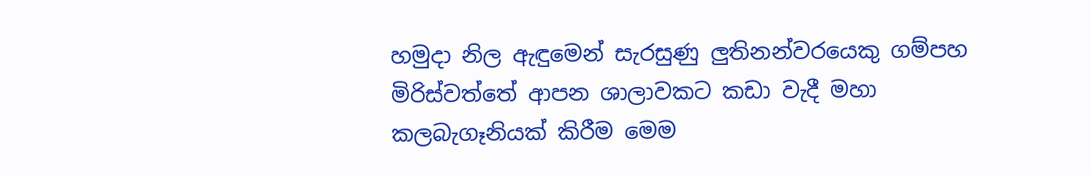හමුදා නිල ඇඳුමෙන් සැරසුණු ලුතිනන්වරයෙකු ගම්පහ මිරිස්වත්තේ ආපන ශාලාවකට කඩා වැදී මහා කලබැගෑනියක් කිරීම මෙම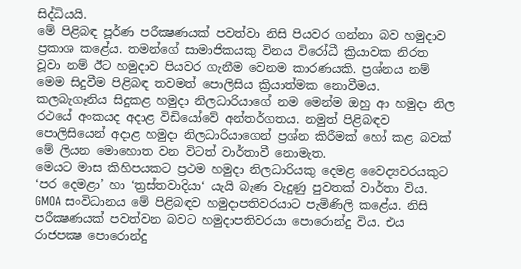සිද්ධියයි.
මේ පිළිබඳ පූර්ණ පරීක්‍ෂණයක් පවත්වා නිසි පියවර ගන්නා බව හමුදාව ප්‍රකාශ කළේය. තමන්ගේ සාමාජිකයකු විනය විරෝධී ක්‍රියාවක නිරත වූවා නම් ඊට හමුදාව පියවර ගැනීම වෙනම කාරණයකි. ප්‍රශ්නය නම් මෙම සිදුවීම පිළිබඳ තවමත් පොලිසිය ක්‍රියාත්මක නොවීමය.
කලබැගෑනිය සිදුකළ හමුදා නිලධාරියාගේ නම මෙන්ම ඔහු ආ හමුදා නිල රථයේ අංකයද අදාළ විඩියෝවේ අන්තර්ගතය. නමුත් පිළිබඳව පොලිසියෙන් අදාළ හමුදා නිලධාරියාගෙන් ප්‍රශ්න කිරීමක් හෝ කළ බවක් මේ ලියන මොහොත වන විටත් වාර්තාවී නොමැත.
මෙයට මාස කිහිපයකට ප්‍රථම හමුදා නිලධාරියකු දෙමළ වෛද්‍යවරයකුට ‘පර දෙමළා’ හා ‘ත්‍රස්තවාදියා‘ යැයි බැණ වැදුණු පුවතක් වාර්තා විය. GMOA සංවිධානය මේ පිළිබඳව හමුදාපතිවරයාට පැමිණිලි කළේය. නිසි පරීක්‍ෂණයක් පවත්වන බවට හමුදාපතිවරයා පොරොන්දු විය. එය රාජපක්‍ෂ පොරොන්දු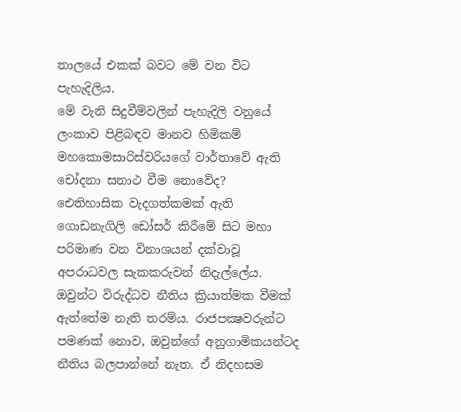තාලයේ එකක් බවට මේ වන විට පැහැදිලිය.
මේ වැනි සිදුවීම්වලින් පැහැදිලි වනුයේ ලංකාව පිළිබඳව මානව හිමිකම් මහකොමසාරිස්වරියගේ වාර්තාවේ ඇති චෝදනා සනාථ වීම නොවේද?
ඓතිහාසික වැදගත්කමක් ඇති ගොඩනැගිලි ඩෝසර් කිරීමේ සිට මහා පරිමාණ වන විනාශයන් දක්වාවූ අපරාධවල සැකකරුවන් නිදැල්ලේය. ඔවුන්ට විරුද්ධව නීතිය ක්‍රියාත්මක වීමක් ඇත්තේම නැති තරම්ය. රාජපක්‍ෂවරුන්ට පමණක් නොව, ඔවුන්ගේ අනුගාමිකයන්ටද නීතිය බලපාන්නේ නැත. ඒ නිදහසම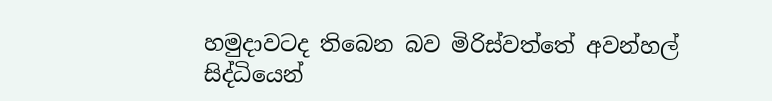හමුදාවටද තිබෙන බව මිරිස්වත්තේ අවන්හල් සිද්ධියෙන්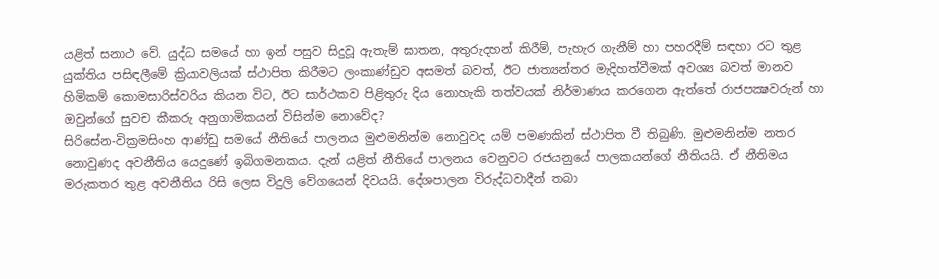යළිත් සනාථ වේ. යුද්ධ සමයේ හා ඉන් පසුව සිදුවූ ඇතැම් ඝාතන, අතුරුදහන් කිරීම්, පැහැර ගැනීම් හා පහරදීම් සඳහා රට තුළ යුක්තිය පසිඳලීමේ ක්‍රියාවලියක් ස්ථාපිත කිරීමට ලංකාණ්ඩුව අසමත් බවත්, ඊට ජාත්‍යන්තර මැදිහත්වීමක් අවශ්‍ය බවත් මානව හිමිකම් කොමසාරිස්වරිය කියන විට, ඊට සාර්ථකව පිළිතුරු දිය නොහැකි තත්වයක් නිර්මාණය කරගෙන ඇත්තේ රාජපක්‍ෂවරුන් හා ඔවුන්ගේ සුවච කීකරු අනුගාමිකයන් විසින්ම නොවේද?
සිරිසේන-වික්‍රමසිංහ ආණ්ඩු සමයේ නීතියේ පාලනය මුළුමනින්ම නොවුවද යම් පමණකින් ස්ථාපිත වී තිබුණි. මුළුමනින්ම නතර නොවුණද අවනීතිය යෙදුණේ ඉබිගමනකය. දැන් යළිත් නීතියේ පාලනය වෙනුවට රජයනුයේ පාලකයන්ගේ නීතියයි. ඒ නීතිමය මරුකතර තුළ අවනීතිය රිසි ලෙස විදුලි වේගයෙන් දිවයයි. දේශපාලන විරුද්ධවාදීන් තබා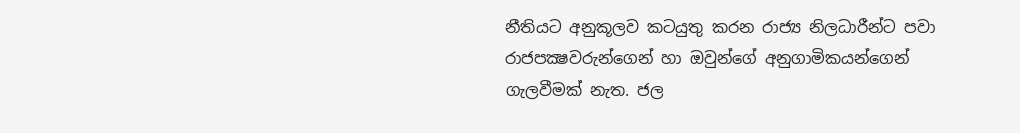නීතියට අනුකූලව කටයුතු කරන රාජ්‍ය නිලධාරීන්ට පවා රාජපක්‍ෂවරුන්ගෙන් හා ඔවුන්ගේ අනුගාමිකයන්ගෙන් ගැලවීමක් නැත. ජල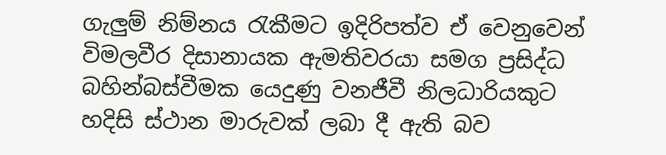ගැලුම් නිම්නය රැකීමට ඉදිරිපත්ව ඒ වෙනුවෙන් විමලවීර දිසානායක ඇමතිවරයා සමග ප්‍රසිද්ධ බහින්බස්වීමක යෙදුණු වනජීවී නිලධාරියකුට හදිසි ස්ථාන මාරුවක් ලබා දී ඇති බව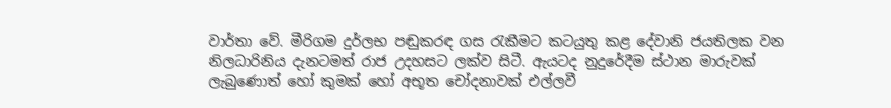වාර්තා වේ. මීරිගම දුර්ලභ පඬුකරඳ ගස රැකීමට කටයුතු කළ දේවානි ජයතිලක වන නිලධාරිනිය දැනටමත් රාජ උදහසට ලක්ව සිටී. ඇයටද නුදුරේදීම ස්ථාන මාරුවක් ලැබුණොත් හෝ කුමක් හෝ අභූත චෝදනාවක් එල්ලවී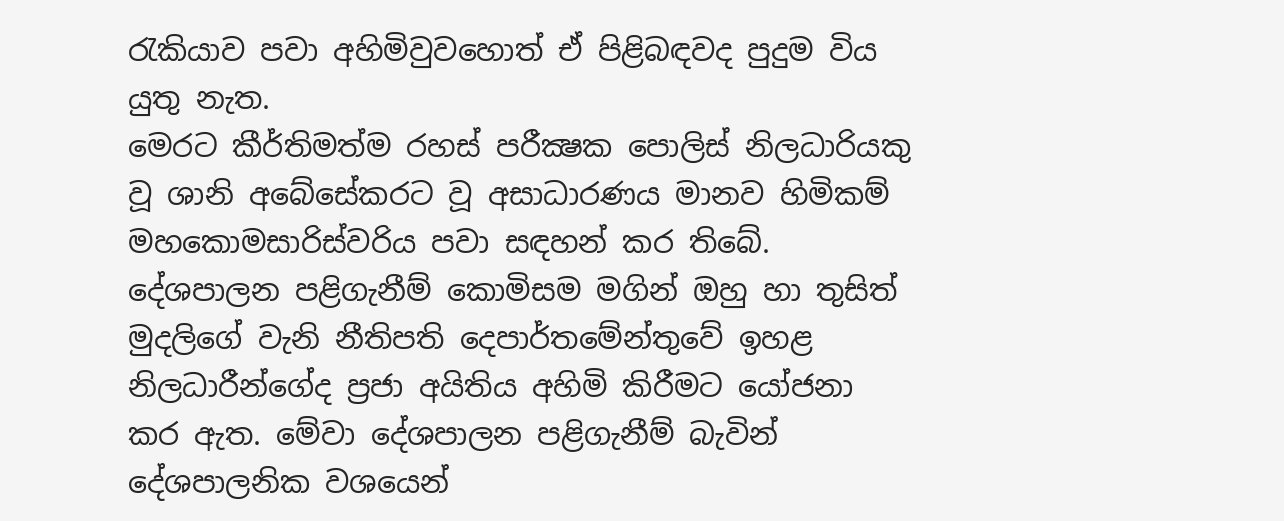රැකියාව පවා අහිමිවුවහොත් ඒ පිළිබඳවද පුදුම විය යුතු නැත.
මෙරට කීර්තිමත්ම රහස් පරීක්‍ෂක පොලිස් නිලධාරියකු වූ ශානි අබේසේකරට වූ අසාධාරණය මානව හිමිකම් මහකොමසාරිස්වරිය පවා සඳහන් කර තිබේ. දේශපාලන පළිගැනීම් කොමිසම මගින් ඔහු හා තුසිත් මුදලිගේ වැනි නීතිපති දෙපාර්තමේන්තුවේ ඉහළ නිලධාරීන්ගේද ප්‍රජා අයිතිය අහිමි කිරීමට යෝජනා කර ඇත. මේවා දේශපාලන පළිගැනීම් බැවින් දේශපාලනික වශයෙන්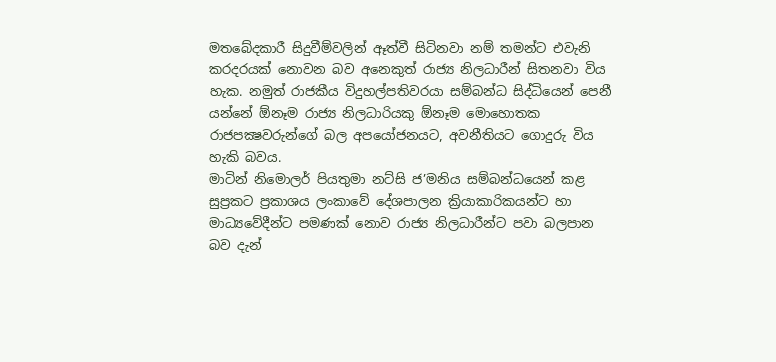මතබේදකාරී සිදුවීම්වලින් ඈත්වී සිටිනවා නම් තමන්ට එවැනි කරදරයක් නොවන බව අනෙකුත් රාජ්‍ය නිලධාරීන් සිතනවා විය හැක. නමුත් රාජකීය විදුහල්පතිවරයා සම්බන්ධ සිද්ධියෙන් පෙනී යන්නේ ඕනෑම රාජ්‍ය නිලධාරියකු ඕනෑම මොහොතක රාජපක්‍ෂවරුන්ගේ බල අපයෝජනයට, අවනීතියට ගොදුරු විය හැකි බවය.
මාටින් නිමොලර් පියතුමා නට්සි ජ’මනිය සම්බන්ධයෙන් කළ සුප්‍රකට ප්‍රකාශය ලංකාවේ දේශපාලන ක්‍රියාකාරිකයන්ට හා මාධ්‍යවේදීන්ට පමණක් නොව රාජ්‍ය නිලධාරීන්ට පවා බලපාන බව දැන්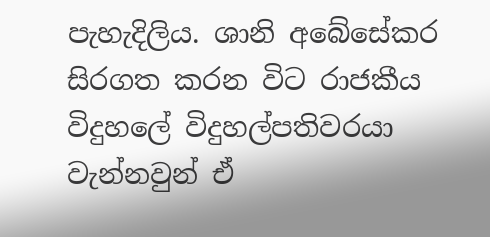පැහැදිලිය. ශානි අබේසේකර සිරගත කරන විට රාජකීය විදුහලේ විදුහල්පතිවරයා වැන්නවුන් ඒ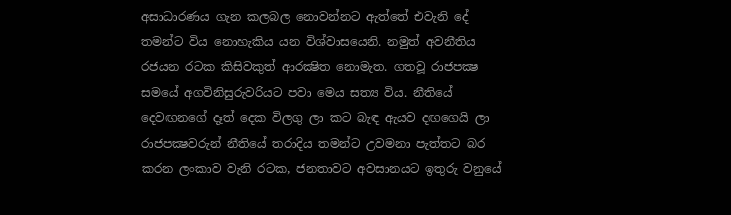අසාධාරණය ගැන කලබල නොවන්නට ඇත්තේ එවැනි දේ තමන්ට විය නොහැකිය යන විශ්වාසයෙනි. නමුත් අවනීතිය රජයන රටක කිසිවකුත් ආරක්‍ෂිත නොමැත. ගතවූ රාජපක්‍ෂ සමයේ අගවිනිසුරුවරියට පවා මෙය සත්‍ය විය. නීතියේ දෙවඟනගේ දෑත් දෙක විලගු ලා කට බැඳ ඇයව දඟගෙයි ලා රාජපක්‍ෂවරුන් නීතියේ තරාදිය තමන්ට උවමනා පැත්තට බර කරන ලංකාව වැනි රටක, ජනතාවට අවසානයට ඉතුරු වනුයේ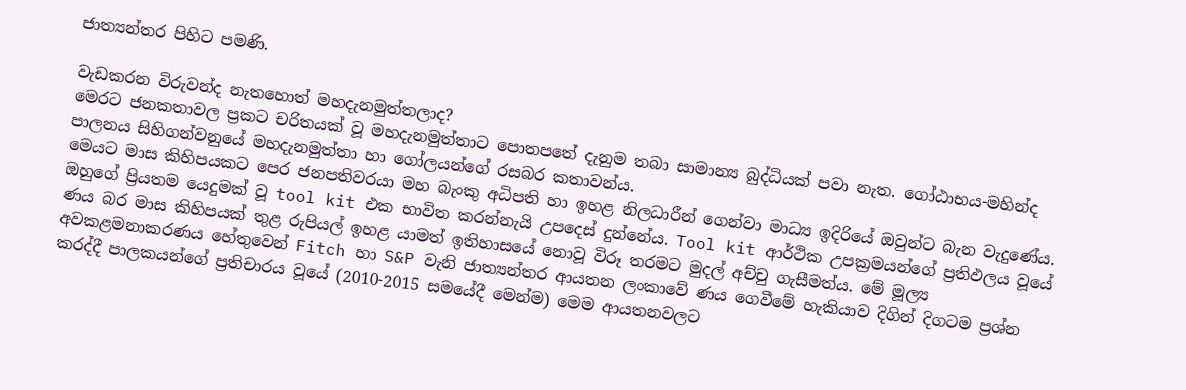ජාත්‍යන්තර පිහිට පමණි.

වැඩකරන විරුවන්ද නැතහොත් මහදැනමුත්තලාද?
මෙරට ජනකතාවල ප්‍රකට චරිතයක් වූ මහදැනමුත්තාට පොතපතේ දැනුම තබා සාමාන්‍ය බුද්ධියක් පවා නැත. ගෝඨාභය-මහින්ද පාලනය සිහිගන්වනුයේ මහදැනමුත්තා හා ගෝලයන්ගේ රසබර කතාවන්ය.
මෙයට මාස කිහිපයකට පෙර ජනපතිවරයා මහ බැංකු අධිපති හා ඉහළ නිලධාරීන් ගෙන්වා මාධ්‍ය ඉදිරියේ ඔවුන්ට බැන වැදුණේය. ඔහුගේ ප්‍රියතම යෙදුමක් වූ tool kit එක භාවිත කරන්නැයි උපදෙස් දුන්නේය. Tool kit ආර්ථික උපක්‍රමයන්ගේ ප්‍රතිඵලය වූයේ ණය බර මාස කිහිපයක් තුළ රුපියල් ඉහළ යාමත් ඉතිහාසයේ නොවූ විරූ තරමට මුදල් අච්චු ගැසීමත්ය. මේ මූල්‍ය අවකළමනාකරණය හේතුවෙන් Fitch හා S&P වැනි ජාත්‍යන්තර ආයතන ලංකාවේ ණය ගෙවීමේ හැකියාව දිගින් දිගටම ප්‍රශ්න කරද්දී පාලකයන්ගේ ප්‍රතිචාරය වූයේ (2010-2015 සමයේදී මෙන්ම) මෙම ආයතනවලට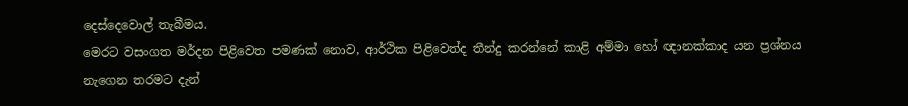දෙස්දෙවොල් තැබීමය.
මෙරට වසංගත මර්දන පිළිවෙත පමණක් නොව, ආර්ථික පිළිවෙත්ද තීන්දු කරන්නේ කාළි අම්මා හෝ ඥානක්කාද යන ප්‍රශ්නය නැගෙන තරමට දැන්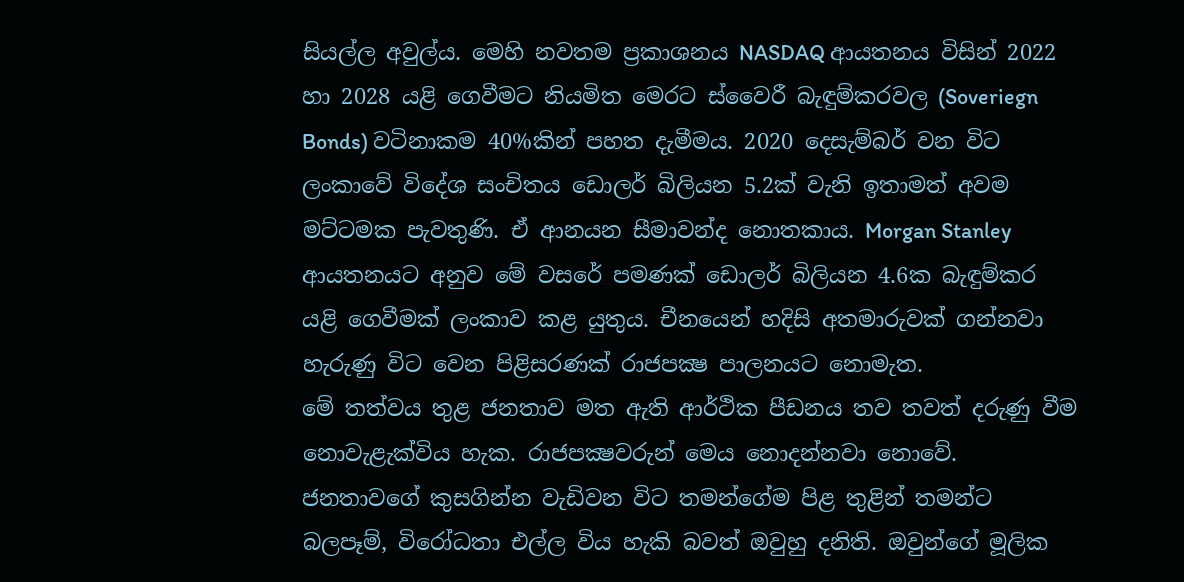සියල්ල අවුල්ය. මෙහි නවතම ප්‍රකාශනය NASDAQ ආයතනය විසින් 2022 හා 2028 යළි ගෙවීමට නියමිත මෙරට ස්වෛරී බැඳුම්කරවල (Soveriegn Bonds) වටිනාකම 40%කින් පහත දැමීමය. 2020 දෙසැම්බර් වන විට ලංකාවේ විදේශ සංචිතය ඩොලර් බිලියන 5.2ක් වැනි ඉතාමත් අවම මට්ටමක පැවතුණි. ඒ ආනයන සීමාවන්ද නොතකාය. Morgan Stanley ආයතනයට අනුව මේ වසරේ පමණක් ඩොලර් බිලියන 4.6ක බැඳුම්කර යළි ගෙවීමක් ලංකාව කළ යුතුය. චීනයෙන් හදිසි අතමාරුවක් ගන්නවා හැරුණු විට වෙන පිළිසරණක් රාජපක්‍ෂ පාලනයට නොමැත.
මේ තත්වය තුළ ජනතාව මත ඇති ආර්ථික පීඩනය තව තවත් දරුණු වීම නොවැළැක්විය හැක. රාජපක්‍ෂවරුන් මෙය නොදන්නවා නොවේ. ජනතාවගේ කුසගින්න වැඩිවන විට තමන්ගේම පිළ තුළින් තමන්ට බලපෑම්, විරෝධතා එල්ල විය හැකි බවත් ඔවුහු දනිති. ඔවුන්ගේ මූලික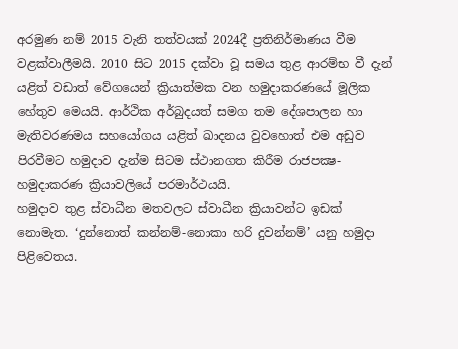අරමුණ නම් 2015 වැනි තත්වයක් 2024දී ප්‍රතිනිර්මාණය වීම වළක්වාලීමයි. 2010 සිට 2015 දක්වා වූ සමය තුළ ආරම්භ වී දැන් යළිත් වඩාත් වේගයෙන් ක්‍රියාත්මක වන හමුදාකරණයේ මූලික හේතුව මෙයයි. ආර්ථික අර්බුදයත් සමග තම දේශපාලන හා මැතිවරණමය සහයෝගය යළිත් ඛාදනය වුවහොත් එම අඩුව පිරවීමට හමුදාව දැන්ම සිටම ස්ථානගත කිරීම රාජපක්‍ෂ-හමුදාකරණ ක්‍රියාවලියේ පරමාර්ථයයි.
හමුදාව තුළ ස්වාධීන මතවලට ස්වාධීන ක්‍රියාවන්ට ඉඩක් නොමැත. ‘දුන්නොත් කන්නම්-නොකා හරි දුවන්නම්’ යනු හමුදා පිළිවෙතය.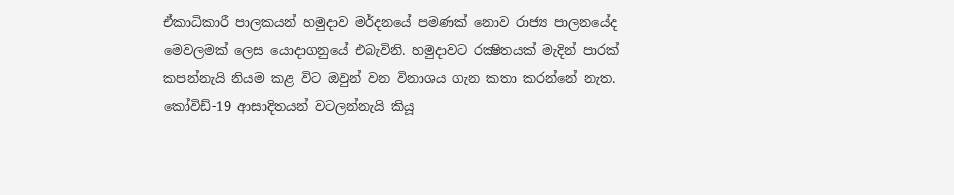ඒකාධිකාරී පාලකයන් හමුදාව මර්දනයේ පමණක් නොව රාජ්‍ය පාලනයේද මෙවලමක් ලෙස යොදාගනුයේ එබැවිනි. හමුදාවට රක්‍ෂිතයක් මැදින් පාරක් කපන්නැයි නියම කළ විට ඔවුන් වන විනාශය ගැන කතා කරන්නේ නැත. කෝවිඩ්-19 ආසාදිතයන් වටලන්නැයි කියූ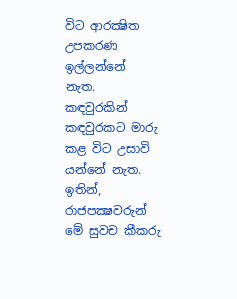විට ආරක්‍ෂිත උපකරණ ඉල්ලන්නේ නැත. කඳවුරකින් කඳවුරකට මාරු කළ විට උසාවි යන්නේ නැත. ඉතින්, රාජපක්‍ෂවරුන් මේ සුවච කීකරු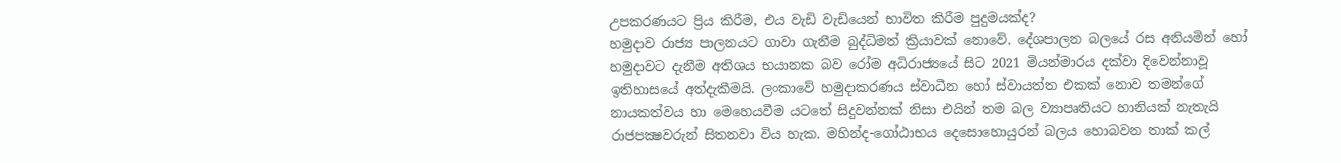උපකරණයට ප්‍රිය කිරීම, එය වැඩි වැඩියෙන් භාවිත කිරීම පුදුමයක්ද?
හමුදාව රාජ්‍ය පාලනයට ගාවා ගැනීම බුද්ධිමත් ක්‍රියාවක් නොවේ. දේශපාලන බලයේ රස අනියමින් හෝ හමුදාවට දැනීම අතිශය භයානක බව රෝම අධිරාජ්‍යයේ සිට 2021 මියන්මාරය දක්වා දිවෙන්නාවූ ඉතිහාසයේ අත්දැකීමයි. ලංකාවේ හමුදාකරණය ස්වාධීන හෝ ස්වායත්ත එකක් නොව තමන්ගේ නායකත්වය හා මෙහෙයවීම යටතේ සිදුවන්නක් නිසා එයින් තම බල ව්‍යාපෘතියට හානියක් නැතැයි රාජපක්‍ෂවරුන් සිතනවා විය හැක. මහින්ද-ගෝඨාභය දෙසොහොයුරන් බලය හොබවන තාක් කල්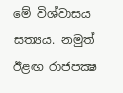මේ විශ්වාසය සත්‍යය. නමුත් ඊළඟ රාජපක්‍ෂ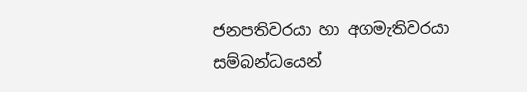ජනපතිවරයා හා අගමැතිවරයා සම්බන්ධයෙන්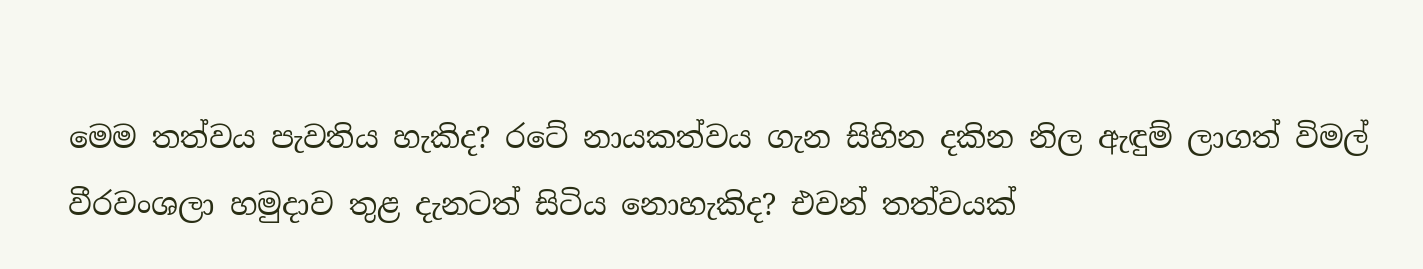මෙම තත්වය පැවතිය හැකිද? රටේ නායකත්වය ගැන සිහින දකින නිල ඇඳුම් ලාගත් විමල් වීරවංශලා හමුදාව තුළ දැනටත් සිටිය නොහැකිද? එවන් තත්වයක්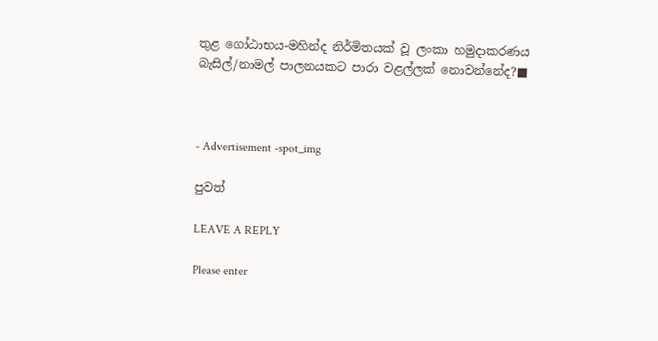තුළ ගෝඨාභය-මහින්ද නිර්මිතයක් වූ ලංකා හමුදාකරණය බැසිල්/නාමල් පාලනයකට පාරා වළල්ලක් නොවන්නේද?■



- Advertisement -spot_img

පුවත්

LEAVE A REPLY

Please enter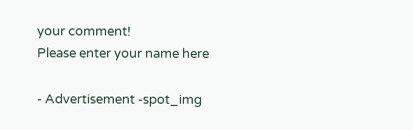your comment!
Please enter your name here

- Advertisement -spot_img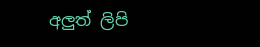අලුත් ලිපි